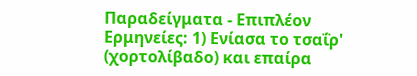Παραδείγματα - Επιπλέον Ερμηνείες: 1) Ενίασα το τσαΐρ' (χορτολίβαδο) και επαίρα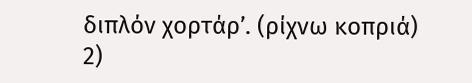διπλόν χορτάρ’. (ρίχνω κοπριά) 2)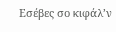Εσέβες σο κιφάλ’ν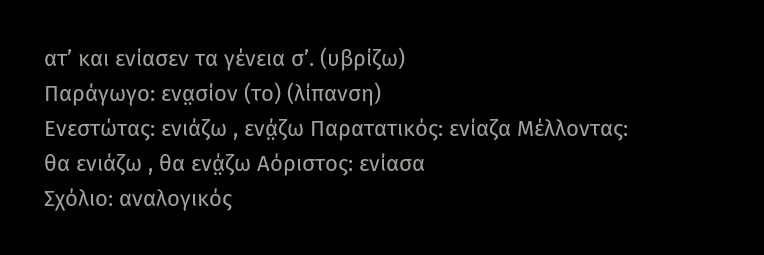ατ’ και ενίασεν τα γένεια σ’. (υβρίζω)
Παράγωγο: ενα̤σίον (το) (λίπανση)
Ενεστώτας: ενιάζω , ενά̤ζω Παρατατικός: ενίαζα Μέλλοντας: θα ενιάζω , θα ενά̤ζω Αόριστος: ενίασα
Σχόλιο: αναλογικός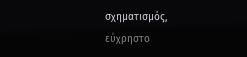σχηματισμός, εύχρηστο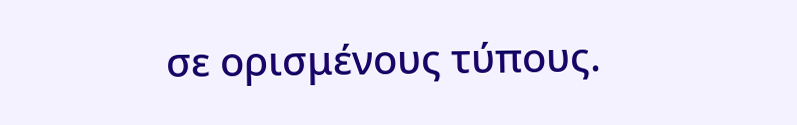σε ορισμένους τύπους.